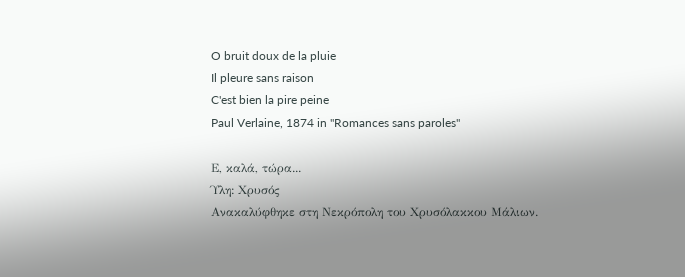O bruit doux de la pluie
Il pleure sans raison
C'est bien la pire peine
Paul Verlaine, 1874 in "Romances sans paroles"

Ε, καλά, τώρα...
Ύλη: Χρυσός
Ανακαλύφθηκε στη Νεκρόπολη του Χρυσόλακκου Μάλιων.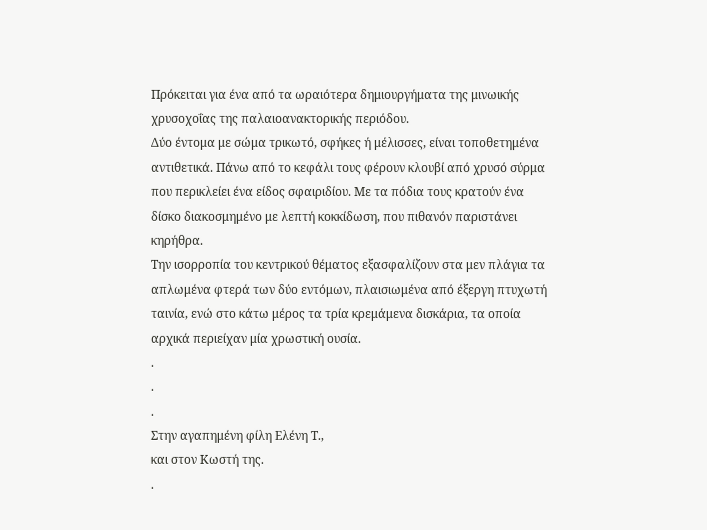Πρόκειται για ένα από τα ωραιότερα δημιουργήματα της μινωικής χρυσοχοΐας της παλαιοανακτορικής περιόδου.
Δύο έντομα με σώμα τρικωτό, σφήκες ή μέλισσες, είναι τοποθετημένα αντιθετικά. Πάνω από το κεφάλι τους φέρουν κλουβί από χρυσό σύρμα που περικλείει ένα είδος σφαιριδίου. Με τα πόδια τους κρατούν ένα δίσκο διακοσμημένο με λεπτή κοκκίδωση, που πιθανόν παριστάνει κηρήθρα.
Την ισορροπία του κεντρικού θέματος εξασφαλίζουν στα μεν πλάγια τα απλωμένα φτερά των δύο εντόμων, πλαισιωμένα από έξεργη πτυχωτή ταινία, ενώ στο κάτω μέρος τα τρία κρεμάμενα δισκάρια, τα οποία αρχικά περιείχαν μία χρωστική ουσία.
.
.
.
Στην αγαπημένη φίλη Ελένη Τ.,
και στον Κωστή της.
.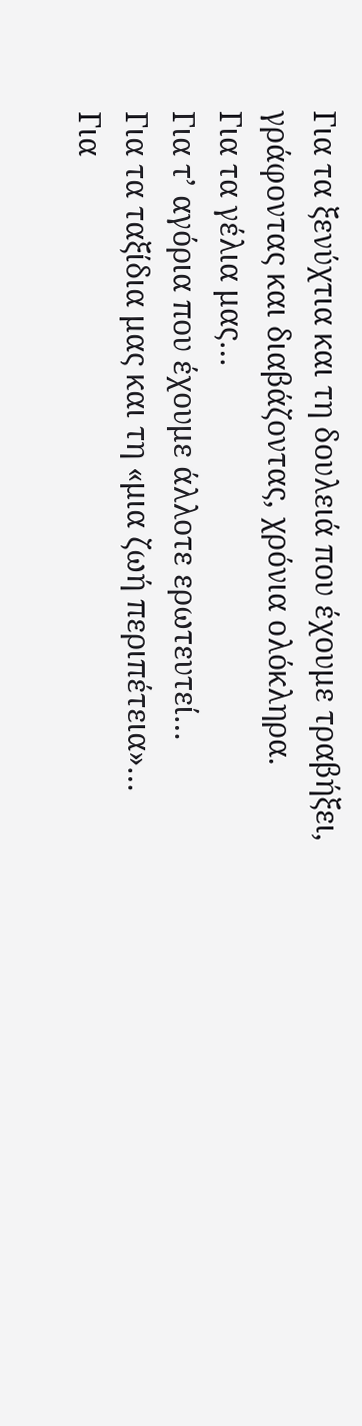Για τα ξενύχτια και τη δουλειά που έχουμε τραβήξει, γράφοντας και διαβάζοντας, χρόνια ολόκληρα.
Για τα γέλια μας…
Για τ’ αγόρια που έχουμε άλλοτε ερωτευτεί…
Για τα ταξίδια μας και τη «μια ζωή περιπέτεια»…
Για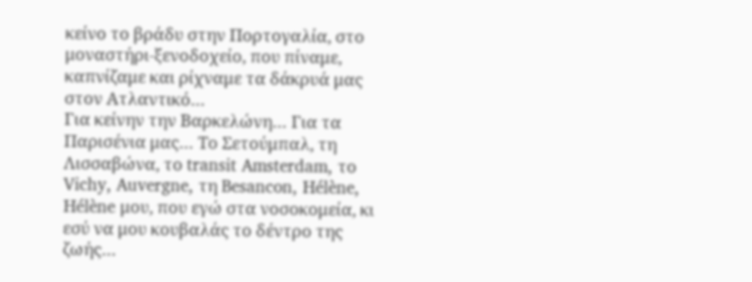κείνο το βράδυ στην Πορτογαλία, στο μοναστήρι-ξενοδοχείο, που πίναμε, καπνίζαμε και ρίχναμε τα δάκρυά μας στον Ατλαντικό…
Για κείνην την Βαρκελώνη… Για τα Παρισένια μας… Το Σετούμπαλ, τη Λισσαβώνα, το transit Amsterdam, το Vichy, Auvergne, τη Besancon, Ηélène, Ηélène μου, που εγώ στα νοσοκομεία, κι εσύ να μου κουβαλάς το δέντρο της ζωής…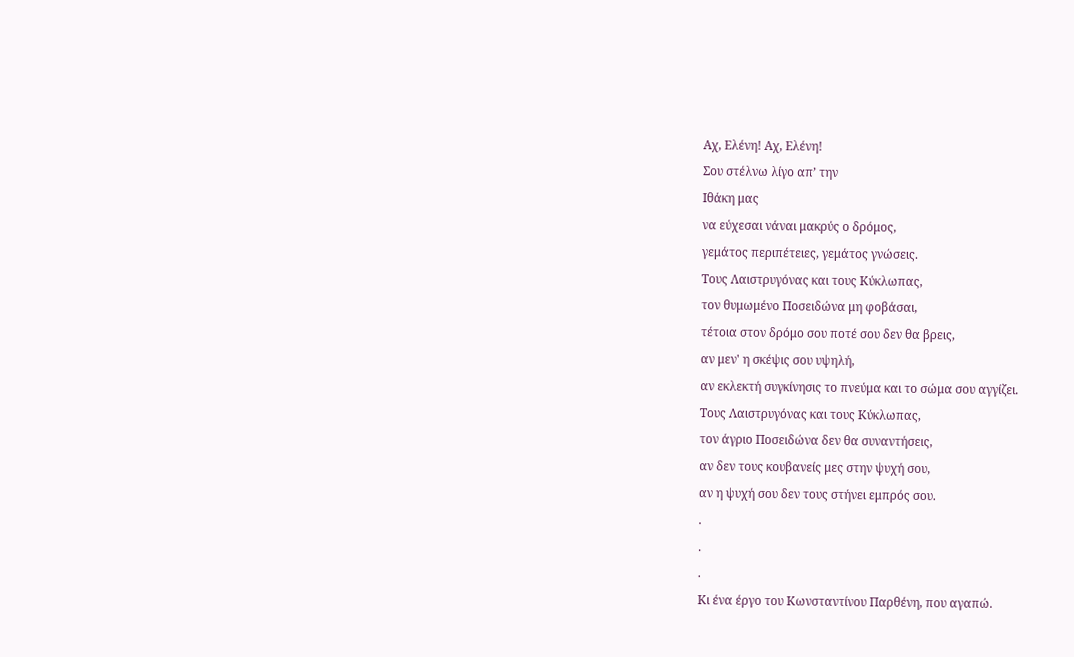Αχ, Ελένη! Αχ, Ελένη!
Σου στέλνω λίγο απ’ την
Ιθάκη μας
να εύχεσαι νάναι μακρύς ο δρόμος,
γεμάτος περιπέτειες, γεμάτος γνώσεις.
Τους Λαιστρυγόνας και τους Κύκλωπας,
τον θυμωμένο Ποσειδώνα μη φοβάσαι,
τέτοια στον δρόμο σου ποτέ σου δεν θα βρεις,
αν μεν' η σκέψις σου υψηλή,
αν εκλεκτή συγκίνησις το πνεύμα και το σώμα σου αγγίζει.
Τους Λαιστρυγόνας και τους Κύκλωπας,
τον άγριο Ποσειδώνα δεν θα συναντήσεις,
αν δεν τους κουβανείς μες στην ψυχή σου,
αν η ψυχή σου δεν τους στήνει εμπρός σου.
.
.
.
Κι ένα έργο του Κωνσταντίνου Παρθένη, που αγαπώ.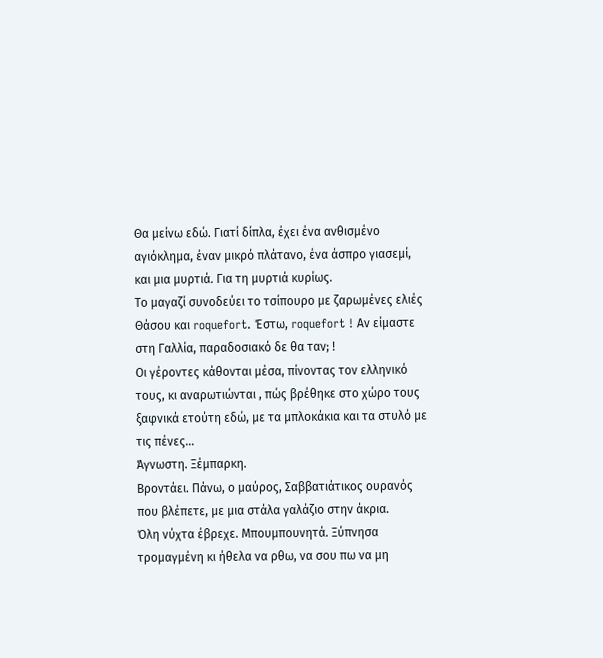Θα μείνω εδώ. Γιατί δίπλα, έχει ένα ανθισμένο αγιόκλημα, έναν μικρό πλάτανο, ένα άσπρο γιασεμί, και μια μυρτιά. Για τη μυρτιά κυρίως.
Το μαγαζί συνοδεύει το τσίπουρο με ζαρωμένες ελιές Θάσου και roquefort. Έστω, roquefort ! Αν είμαστε στη Γαλλία, παραδοσιακό δε θα ταν; !
Οι γέροντες κάθονται μέσα, πίνοντας τον ελληνικό τους, κι αναρωτιώνται , πώς βρέθηκε στο χώρο τους ξαφνικά ετούτη εδώ, με τα μπλοκάκια και τα στυλό με τις πένες…
Άγνωστη. Ξέμπαρκη.
Βροντάει. Πάνω, ο μαύρος, Σαββατιάτικος ουρανός που βλέπετε, με μια στάλα γαλάζιο στην άκρια.
Όλη νύχτα έβρεχε. Μπουμπουνητά. Ξύπνησα τρομαγμένη κι ήθελα να ρθω, να σου πω να μη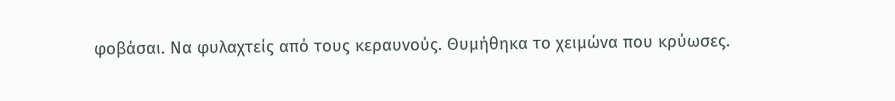φοβάσαι. Να φυλαχτείς από τους κεραυνούς. Θυμήθηκα το χειμώνα που κρύωσες.